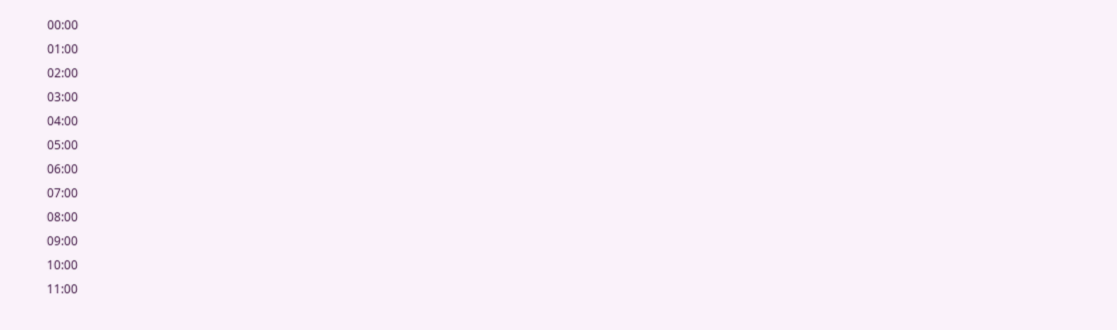00:00
01:00
02:00
03:00
04:00
05:00
06:00
07:00
08:00
09:00
10:00
11:00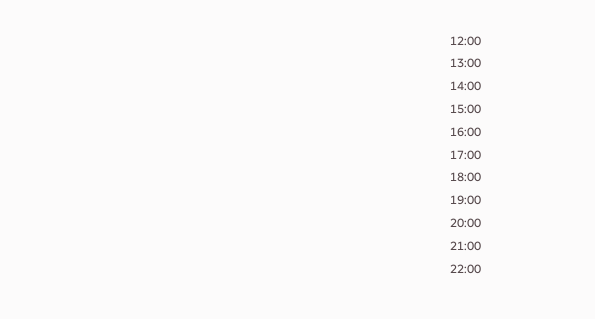12:00
13:00
14:00
15:00
16:00
17:00
18:00
19:00
20:00
21:00
22:00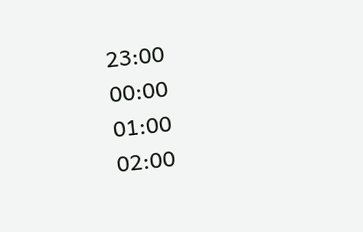23:00
00:00
01:00
02:00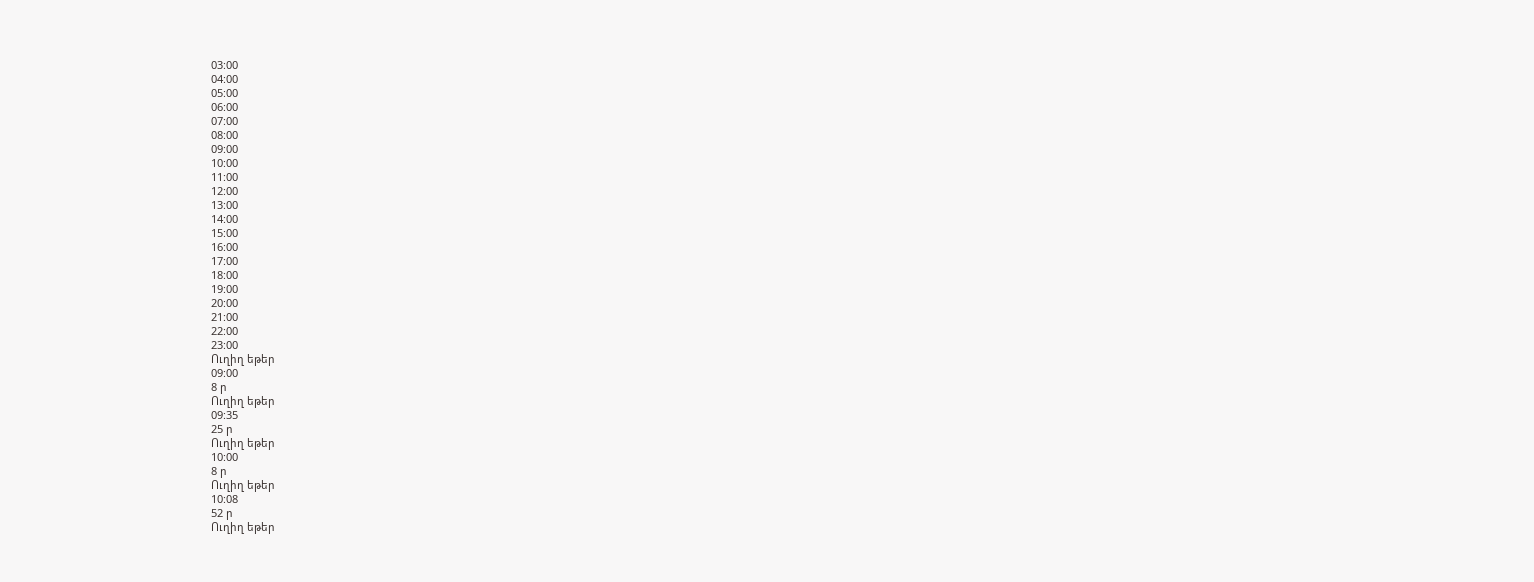03:00
04:00
05:00
06:00
07:00
08:00
09:00
10:00
11:00
12:00
13:00
14:00
15:00
16:00
17:00
18:00
19:00
20:00
21:00
22:00
23:00
Ուղիղ եթեր
09:00
8 ր
Ուղիղ եթեր
09:35
25 ր
Ուղիղ եթեր
10:00
8 ր
Ուղիղ եթեր
10:08
52 ր
Ուղիղ եթեր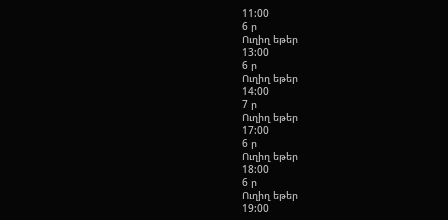11:00
6 ր
Ուղիղ եթեր
13:00
6 ր
Ուղիղ եթեր
14:00
7 ր
Ուղիղ եթեր
17:00
6 ր
Ուղիղ եթեր
18:00
6 ր
Ուղիղ եթեր
19:00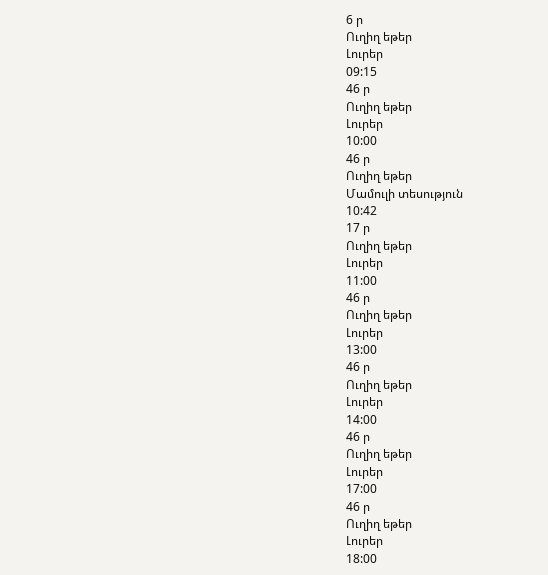6 ր
Ուղիղ եթեր
Լուրեր
09:15
46 ր
Ուղիղ եթեր
Լուրեր
10:00
46 ր
Ուղիղ եթեր
Մամուլի տեսություն
10:42
17 ր
Ուղիղ եթեր
Լուրեր
11:00
46 ր
Ուղիղ եթեր
Լուրեր
13:00
46 ր
Ուղիղ եթեր
Լուրեր
14:00
46 ր
Ուղիղ եթեր
Լուրեր
17:00
46 ր
Ուղիղ եթեր
Լուրեր
18:00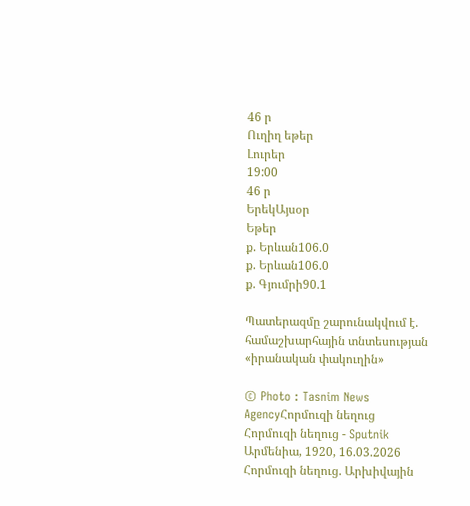46 ր
Ուղիղ եթեր
Լուրեր
19:00
46 ր
ԵրեկԱյսօր
Եթեր
ք. Երևան106.0
ք. Երևան106.0
ք. Գյումրի90.1

Պատերազմը շարունակվում է. համաշխարհային տնտեսության «իրանական փակուղին»

© Photo : Tasnim News AgencyՀորմուզի նեղուց
Հորմուզի նեղուց - Sputnik Արմենիա, 1920, 16.03.2026
Հորմուզի նեղուց. Արխիվային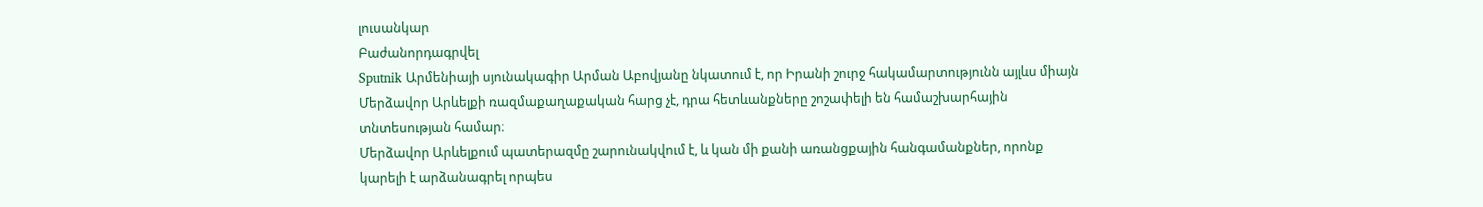լուսանկար
Բաժանորդագրվել
Sputnik Արմենիայի սյունակագիր Արման Աբովյանը նկատում է, որ Իրանի շուրջ հակամարտությունն այլևս միայն Մերձավոր Արևելքի ռազմաքաղաքական հարց չէ, դրա հետևանքները շոշափելի են համաշխարհային տնտեսության համար։
Մերձավոր Արևելքում պատերազմը շարունակվում է, և կան մի քանի առանցքային հանգամանքներ, որոնք կարելի է արձանագրել որպես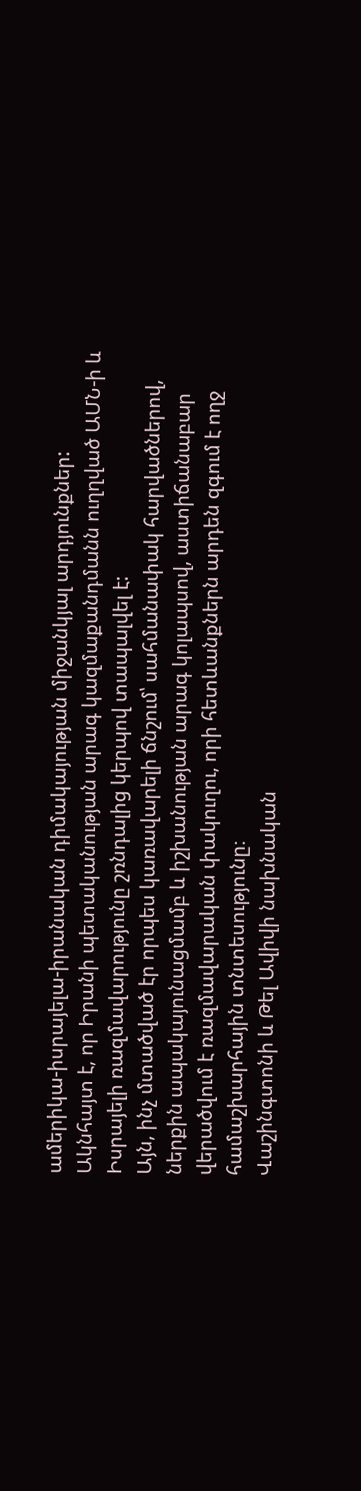ամերիկա-իսրայելա-իրանական դիմակայության միջանկյալ արդյունքներ:
Ակնհայտ է, որ Իրանի պետականության արագ կազմաքանդմանն ուղղված ԱՄՆ-ի և Իսրայելի ռազմավարությունը շռնդալից կերպով տապալվել է:
Այն, ինչ մտածված էր որպես կառավարելի ճնշում՝ սահմանափակ հարվածներով, ներքին ապակայունացմամբ և իշխանության արագ կոլապսով, աստիճանաբար վերածվում է ռազմավարական փակուղու, որի հետևանքներն արդեն զգում է ողջ համաշխարհային տնտեսությունը։
Վաշինգտոնի և Թել Ավիվի նախնական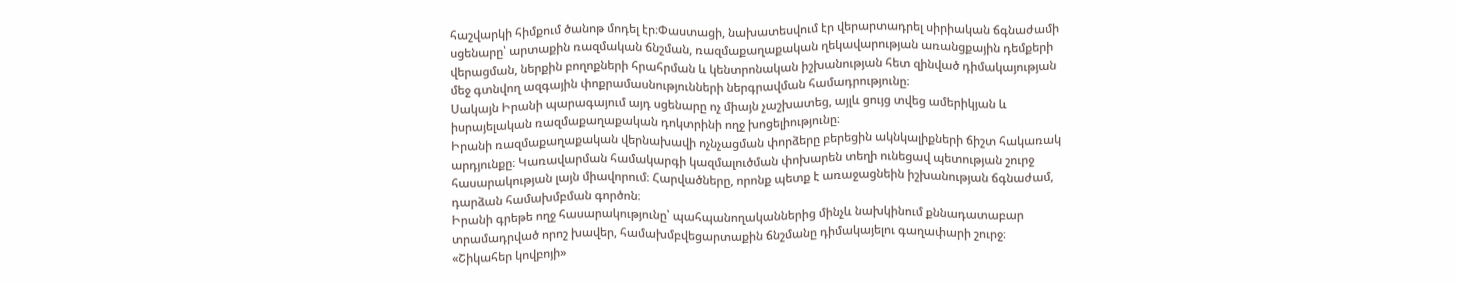հաշվարկի հիմքում ծանոթ մոդել էր։Փաստացի, նախատեսվում էր վերարտադրել սիրիական ճգնաժամի սցենարը՝ արտաքին ռազմական ճնշման, ռազմաքաղաքական ղեկավարության առանցքային դեմքերի վերացման, ներքին բողոքների հրահրման և կենտրոնական իշխանության հետ զինված դիմակայության մեջ գտնվող ազգային փոքրամասնությունների ներգրավման համադրությունը։
Սակայն Իրանի պարագայում այդ սցենարը ոչ միայն չաշխատեց, այլև ցույց տվեց ամերիկյան և իսրայելական ռազմաքաղաքական դոկտրինի ողջ խոցելիությունը։
Իրանի ռազմաքաղաքական վերնախավի ոչնչացման փորձերը բերեցին ակնկալիքների ճիշտ հակառակ արդյունքը։ Կառավարման համակարգի կազմալուծման փոխարեն տեղի ունեցավ պետության շուրջ հասարակության լայն միավորում։ Հարվածները, որոնք պետք է առաջացնեին իշխանության ճգնաժամ, դարձան համախմբման գործոն։
Իրանի գրեթե ողջ հասարակությունը՝ պահպանողականներից մինչև նախկինում քննադատաբար տրամադրված որոշ խավեր, համախմբվեցարտաքին ճնշմանը դիմակայելու գաղափարի շուրջ։
«Շիկահեր կովբոյի»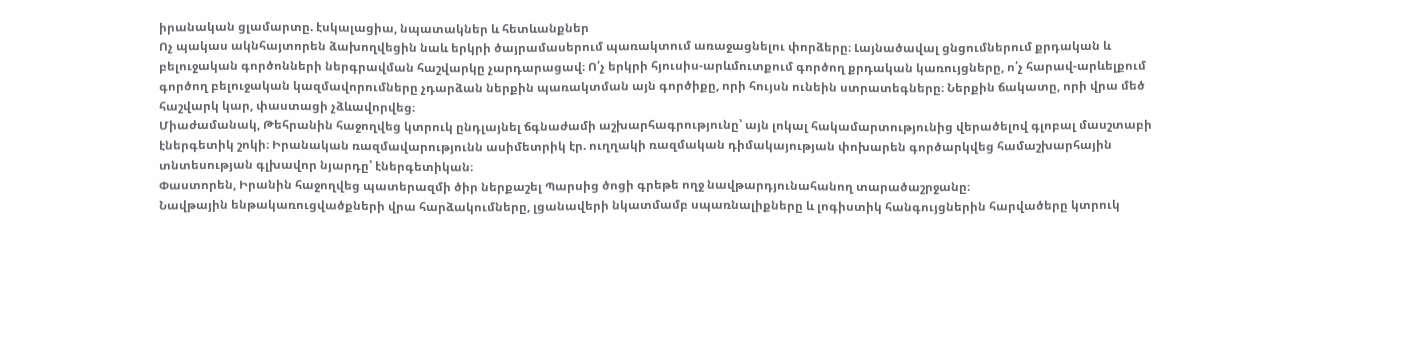իրանական ցլամարտը. էսկալացիա, նպատակներ և հետևանքներ
Ոչ պակաս ակնհայտորեն ձախողվեցին նաև երկրի ծայրամասերում պառակտում առաջացնելու փորձերը։ Լայնածավալ ցնցումներում քրդական և բելուջական գործոնների ներգրավման հաշվարկը չարդարացավ։ Ո՛չ երկրի հյուսիս-արևմուտքում գործող քրդական կառույցները, ո՛չ հարավ-արևելքում գործող բելուջական կազմավորումները չդարձան ներքին պառակտման այն գործիքը, որի հույսն ունեին ստրատեգները։ Ներքին ճակատը, որի վրա մեծ հաշվարկ կար, փաստացի չձևավորվեց։
Միաժամանակ, Թեհրանին հաջողվեց կտրուկ ընդլայնել ճգնաժամի աշխարհագրությունը՝ այն լոկալ հակամարտությունից վերածելով գլոբալ մասշտաբի էներգետիկ շոկի։ Իրանական ռազմավարությունն ասիմետրիկ էր. ուղղակի ռազմական դիմակայության փոխարեն գործարկվեց համաշխարհային տնտեսության գլխավոր նյարդը՝ էներգետիկան։
Փաստորեն, Իրանին հաջողվեց պատերազմի ծիր ներքաշել Պարսից ծոցի գրեթե ողջ նավթարդյունահանող տարածաշրջանը։
Նավթային ենթակառուցվածքների վրա հարձակումները, լցանավերի նկատմամբ սպառնալիքները և լոգիստիկ հանգույցներին հարվածերը կտրուկ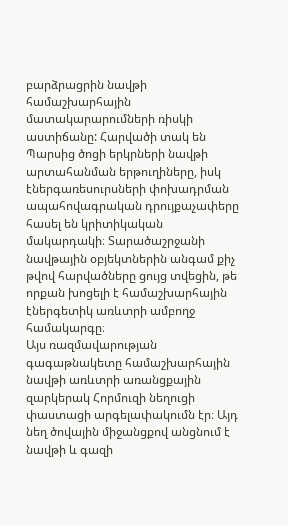բարձրացրին նավթի համաշխարհային մատակարարումների ռիսկի աստիճանը: Հարվածի տակ են Պարսից ծոցի երկրների նավթի արտահանման երթուղիները, իսկ էներգառեսուրսների փոխադրման ապահովագրական դրույքաչափերը հասել են կրիտիկական մակարդակի։ Տարածաշրջանի նավթային օբյեկտներին անգամ քիչ թվով հարվածները ցույց տվեցին, թե որքան խոցելի է համաշխարհային էներգետիկ առևտրի ամբողջ համակարգը։
Այս ռազմավարության գագաթնակետը համաշխարհային նավթի առևտրի առանցքային զարկերակ Հորմուզի նեղուցի փաստացի արգելափակումն էր։ Այդ նեղ ծովային միջանցքով անցնում է նավթի և գազի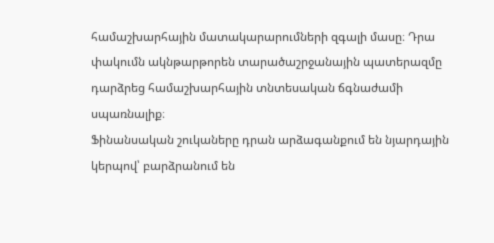համաշխարհային մատակարարումների զգալի մասը։ Դրա փակումն ակնթարթորեն տարածաշրջանային պատերազմը դարձրեց համաշխարհային տնտեսական ճգնաժամի սպառնալիք։
Ֆինանսական շուկաները դրան արձագանքում են նյարդային կերպով՝ բարձրանում են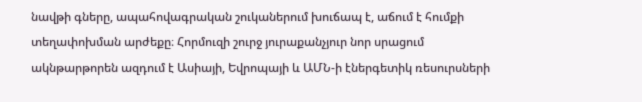նավթի գները, ապահովագրական շուկաներում խուճապ է, աճում է հումքի տեղափոխման արժեքը։ Հորմուզի շուրջ յուրաքանչյուր նոր սրացում ակնթարթորեն ազդում է Ասիայի, Եվրոպայի և ԱՄՆ-ի էներգետիկ ռեսուրսների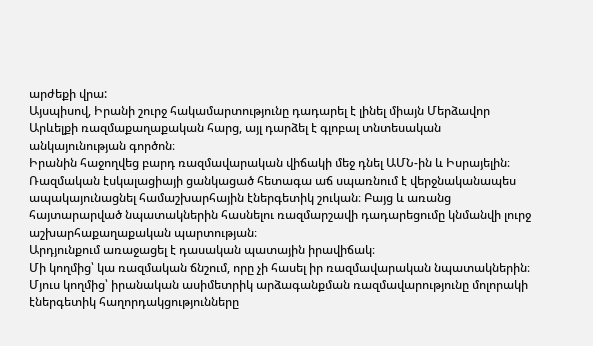արժեքի վրա:
Այսպիսով, Իրանի շուրջ հակամարտությունը դադարել է լինել միայն Մերձավոր Արևելքի ռազմաքաղաքական հարց, այլ դարձել է գլոբալ տնտեսական անկայունության գործոն։
Իրանին հաջողվեց բարդ ռազմավարական վիճակի մեջ դնել ԱՄՆ-ին և Իսրայելին։ Ռազմական էսկալացիայի ցանկացած հետագա աճ սպառնում է վերջնականապես ապակայունացնել համաշխարհային էներգետիկ շուկան։ Բայց և առանց հայտարարված նպատակներին հասնելու ռազմարշավի դադարեցումը կնմանվի լուրջ աշխարհաքաղաքական պարտության։
Արդյունքում առաջացել է դասական պատային իրավիճակ։
Մի կողմից՝ կա ռազմական ճնշում, որը չի հասել իր ռազմավարական նպատակներին։ Մյուս կողմից՝ իրանական ասիմետրիկ արձագանքման ռազմավարությունը մոլորակի էներգետիկ հաղորդակցությունները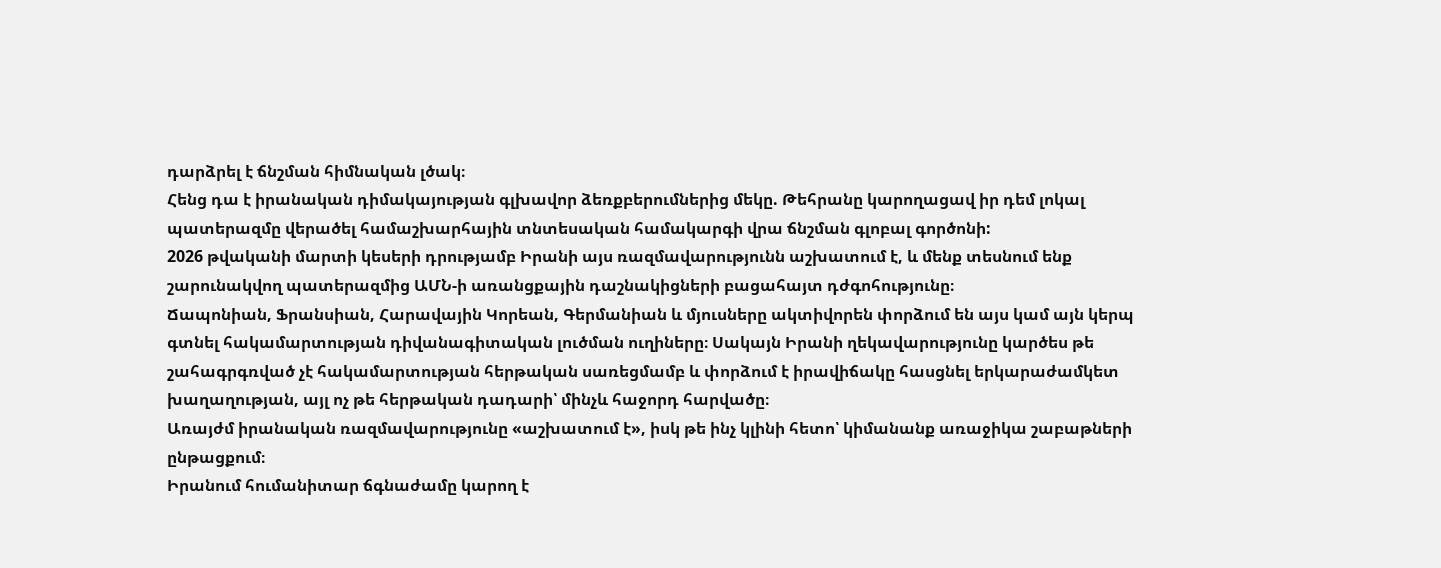դարձրել է ճնշման հիմնական լծակ։
Հենց դա է իրանական դիմակայության գլխավոր ձեռքբերումներից մեկը. Թեհրանը կարողացավ իր դեմ լոկալ պատերազմը վերածել համաշխարհային տնտեսական համակարգի վրա ճնշման գլոբալ գործոնի:
2026 թվականի մարտի կեսերի դրությամբ Իրանի այս ռազմավարությունն աշխատում է, և մենք տեսնում ենք շարունակվող պատերազմից ԱՄՆ-ի առանցքային դաշնակիցների բացահայտ դժգոհությունը։
Ճապոնիան, Ֆրանսիան, Հարավային Կորեան, Գերմանիան և մյուսները ակտիվորեն փորձում են այս կամ այն կերպ գտնել հակամարտության դիվանագիտական լուծման ուղիները։ Սակայն Իրանի ղեկավարությունը կարծես թե շահագրգռված չէ հակամարտության հերթական սառեցմամբ և փորձում է իրավիճակը հասցնել երկարաժամկետ խաղաղության, այլ ոչ թե հերթական դադարի՝ մինչև հաջորդ հարվածը։
Առայժմ իրանական ռազմավարությունը «աշխատում է», իսկ թե ինչ կլինի հետո՝ կիմանանք առաջիկա շաբաթների ընթացքում։
Իրանում հումանիտար ճգնաժամը կարող է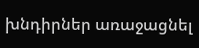խնդիրներ առաջացնել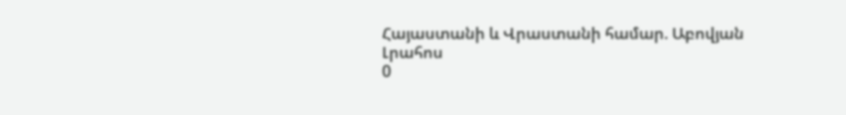Հայաստանի և Վրաստանի համար. Աբովյան
Լրահոս
0